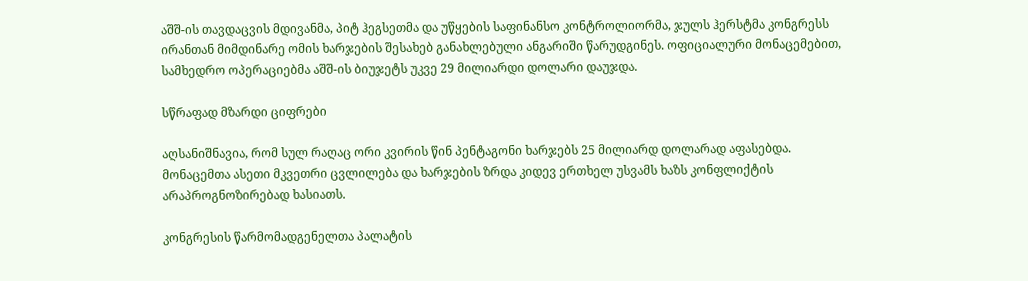აშშ-ის თავდაცვის მდივანმა, პიტ ჰეგსეთმა და უწყების საფინანსო კონტროლიორმა, ჯულს ჰერსტმა კონგრესს ირანთან მიმდინარე ომის ხარჯების შესახებ განახლებული ანგარიში წარუდგინეს. ოფიციალური მონაცემებით, სამხედრო ოპერაციებმა აშშ-ის ბიუჯეტს უკვე 29 მილიარდი დოლარი დაუჯდა.

სწრაფად მზარდი ციფრები

აღსანიშნავია, რომ სულ რაღაც ორი კვირის წინ პენტაგონი ხარჯებს 25 მილიარდ დოლარად აფასებდა. მონაცემთა ასეთი მკვეთრი ცვლილება და ხარჯების ზრდა კიდევ ერთხელ უსვამს ხაზს კონფლიქტის არაპროგნოზირებად ხასიათს.

კონგრესის წარმომადგენელთა პალატის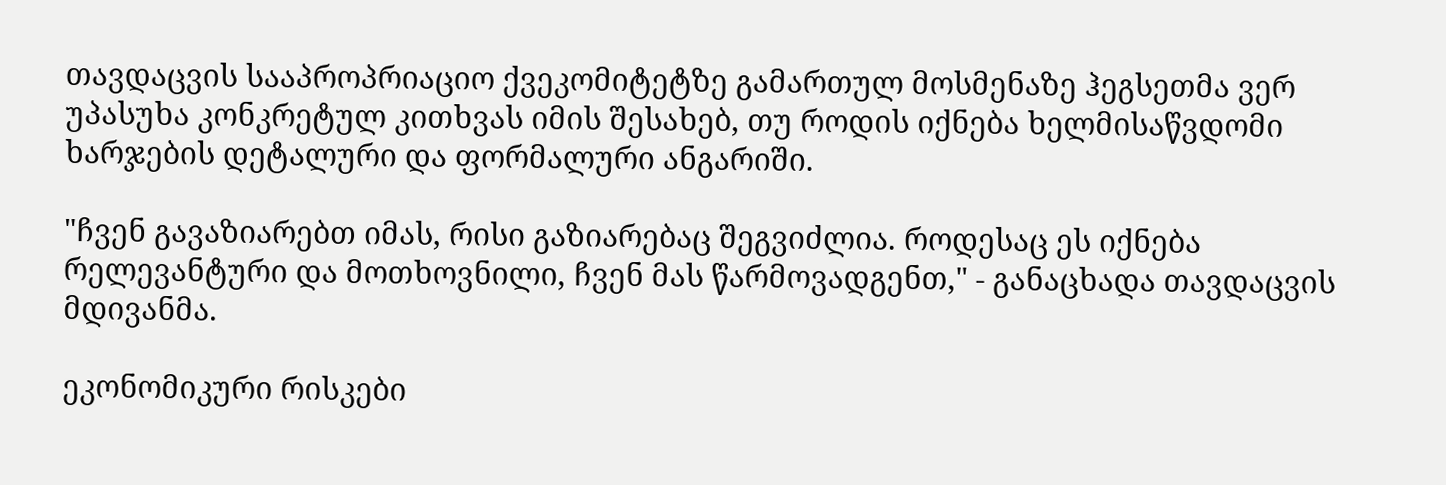თავდაცვის სააპროპრიაციო ქვეკომიტეტზე გამართულ მოსმენაზე ჰეგსეთმა ვერ უპასუხა კონკრეტულ კითხვას იმის შესახებ, თუ როდის იქნება ხელმისაწვდომი ხარჯების დეტალური და ფორმალური ანგარიში.

"ჩვენ გავაზიარებთ იმას, რისი გაზიარებაც შეგვიძლია. როდესაც ეს იქნება რელევანტური და მოთხოვნილი, ჩვენ მას წარმოვადგენთ," - განაცხადა თავდაცვის მდივანმა.

ეკონომიკური რისკები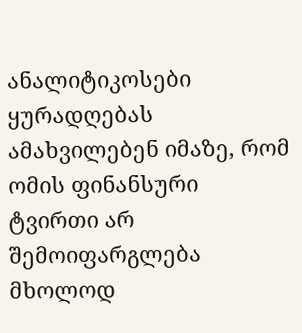ანალიტიკოსები ყურადღებას ამახვილებენ იმაზე, რომ ომის ფინანსური ტვირთი არ შემოიფარგლება მხოლოდ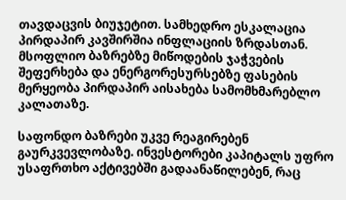თავდაცვის ბიუჯეტით. სამხედრო ესკალაცია პირდაპირ კავშირშია ინფლაციის ზრდასთან. მსოფლიო ბაზრებზე მიწოდების ჯაჭვების შეფერხება და ენერგორესურსებზე ფასების მერყეობა პირდაპირ აისახება სამომხმარებლო კალათაზე.

საფონდო ბაზრები უკვე რეაგირებენ გაურკვევლობაზე. ინვესტორები კაპიტალს უფრო უსაფრთხო აქტივებში გადაანაწილებენ, რაც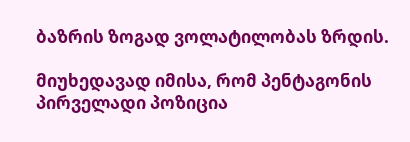ბაზრის ზოგად ვოლატილობას ზრდის.

მიუხედავად იმისა, რომ პენტაგონის პირველადი პოზიცია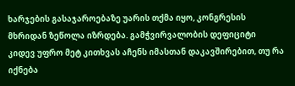ხარჯების გასაჯაროებაზე უარის თქმა იყო, კონგრესის მხრიდან ზეწოლა იზრდება. გამჭვირვალობის დეფიციტი კიდევ უფრო მეტ კითხვას აჩენს იმასთან დაკავშირებით, თუ რა იქნება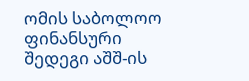ომის საბოლოო ფინანსური შედეგი აშშ-ის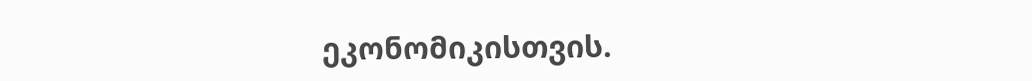ეკონომიკისთვის.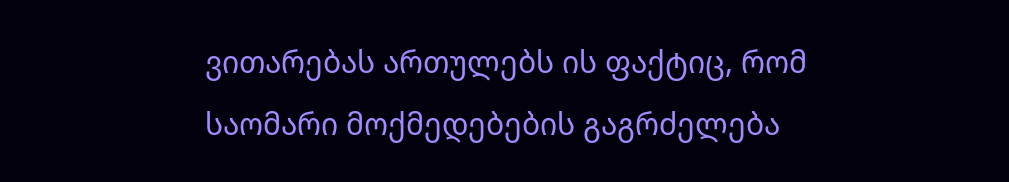ვითარებას ართულებს ის ფაქტიც, რომ საომარი მოქმედებების გაგრძელება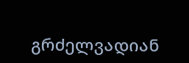გრძელვადიან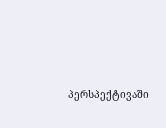პერსპექტივაში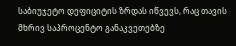საბიუჯეტო დეფიციტის ზრდას იწვევს, რაც თავის მხრივ საპროცენტო განაკვეთებზე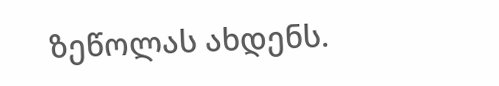ზეწოლას ახდენს.